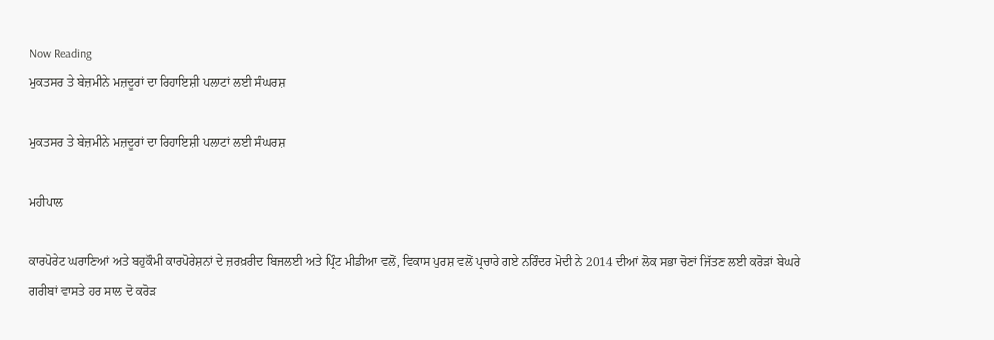Now Reading
ਮੁਕਤਸਰ ਤੇ ਬੇਜ਼ਮੀਨੇ ਮਜ਼ਦੂਰਾਂ ਦਾ ਰਿਹਾਇਸ਼ੀ ਪਲਾਟਾਂ ਲਈ ਸੰਘਰਸ਼

ਮੁਕਤਸਰ ਤੇ ਬੇਜ਼ਮੀਨੇ ਮਜ਼ਦੂਰਾਂ ਦਾ ਰਿਹਾਇਸ਼ੀ ਪਲਾਟਾਂ ਲਈ ਸੰਘਰਸ਼

ਮਹੀਪਾਲ

ਕਾਰਪੋਰੇਟ ਘਰਾਣਿਆਂ ਅਤੇ ਬਹੁਕੌਮੀ ਕਾਰਪੋਰੇਸ਼ਨਾਂ ਦੇ ਜ਼ਰਖ਼ਰੀਦ ਬਿਜਲਈ ਅਤੇ ਪ੍ਰਿੰਟ ਮੀਡੀਆ ਵਲੋਂ, ਵਿਕਾਸ ਪੁਰਸ਼ ਵਲੋਂ ਪ੍ਰਚਾਰੇ ਗਏ ਨਰਿੰਦਰ ਮੋਦੀ ਨੇ 2014 ਦੀਆਂ ਲੋਕ ਸਭਾ ਚੋਣਾਂ ਜਿੱਤਣ ਲਈ ਕਰੋੜਾਂ ਬੇਘਰੇ ਗਰੀਬਾਂ ਵਾਸਤੇ ਹਰ ਸਾਲ ਦੋ ਕਰੋੜ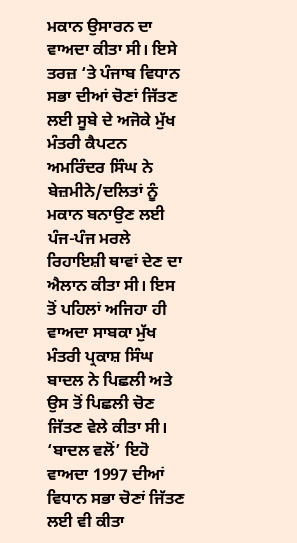ਮਕਾਨ ਉਸਾਰਨ ਦਾ ਵਾਅਦਾ ਕੀਤਾ ਸੀ। ਇਸੇ ਤਰਜ਼ ‘ਤੇ ਪੰਜਾਬ ਵਿਧਾਨ ਸਭਾ ਦੀਆਂ ਚੋਣਾਂ ਜਿੱਤਣ ਲਈ ਸੂਬੇ ਦੇ ਅਜੋਕੇ ਮੁੱਖ ਮੰਤਰੀ ਕੈਪਟਨ ਅਮਰਿੰਦਰ ਸਿੰਘ ਨੇ ਬੇਜ਼ਮੀਨੇ/ਦਲਿਤਾਂ ਨੂੰ ਮਕਾਨ ਬਨਾਉਣ ਲਈ ਪੰਜ-ਪੰਜ ਮਰਲੇ ਰਿਹਾਇਸ਼ੀ ਥਾਵਾਂ ਦੇਣ ਦਾ ਐਲਾਨ ਕੀਤਾ ਸੀ। ਇਸ ਤੋਂ ਪਹਿਲਾਂ ਅਜਿਹਾ ਹੀ ਵਾਅਦਾ ਸਾਬਕਾ ਮੁੱਖ ਮੰਤਰੀ ਪ੍ਰਕਾਸ਼ ਸਿੰਘ ਬਾਦਲ ਨੇ ਪਿਛਲੀ ਅਤੇ ਉਸ ਤੋਂ ਪਿਛਲੀ ਚੋਣ ਜਿੱਤਣ ਵੇਲੇ ਕੀਤਾ ਸੀ। ‘ਬਾਦਲ ਵਲੋਂ’ ਇਹੋ ਵਾਅਦਾ 1997 ਦੀਆਂ ਵਿਧਾਨ ਸਭਾ ਚੋਣਾਂ ਜਿੱਤਣ ਲਈ ਵੀ ਕੀਤਾ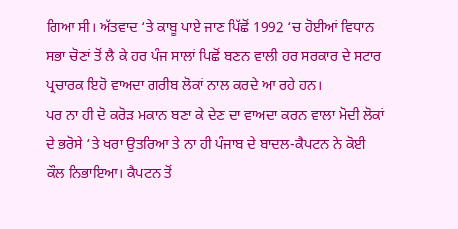ਗਿਆ ਸੀ। ਅੱਤਵਾਦ ‘ਤੇ ਕਾਬੂ ਪਾਏ ਜਾਣ ਪਿੱਛੋਂ 1992 ‘ਚ ਹੋਈਆਂ ਵਿਧਾਨ ਸਭਾ ਚੋਣਾਂ ਤੋਂ ਲੈ ਕੇ ਹਰ ਪੰਜ ਸਾਲਾਂ ਪਿਛੋਂ ਬਣਨ ਵਾਲੀ ਹਰ ਸਰਕਾਰ ਦੇ ਸਟਾਰ ਪ੍ਰਚਾਰਕ ਇਹੋ ਵਾਅਦਾ ਗਰੀਬ ਲੋਕਾਂ ਨਾਲ ਕਰਦੇ ਆ ਰਹੇ ਹਨ।
ਪਰ ਨਾ ਹੀ ਦੋ ਕਰੋੜ ਮਕਾਨ ਬਣਾ ਕੇ ਦੇਣ ਦਾ ਵਾਅਦਾ ਕਰਨ ਵਾਲਾ ਮੋਦੀ ਲੋਕਾਂ ਦੇ ਭਰੋਸੇ ‘ਤੇ ਖਰਾ ਉਤਰਿਆ ਤੇ ਨਾ ਹੀ ਪੰਜਾਬ ਦੇ ਬਾਦਲ-ਕੈਪਟਨ ਨੇ ਕੋਈ ਕੌਲ ਨਿਭਾਇਆ। ਕੈਪਟਨ ਤੋਂ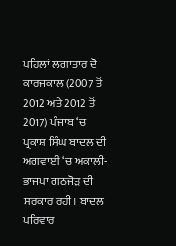ਪਹਿਲਾਂ ਲਗਾਤਾਰ ਦੋ ਕਾਰਜਕਾਲ (2007 ਤੋਂ 2012 ਅਤੇ 2012 ਤੋਂ 2017) ਪੰਜਾਬ ‘ਚ ਪ੍ਰਕਾਸ਼ ਸਿੰਘ ਬਾਦਲ ਦੀ ਅਗਵਾਈ ‘ਚ ਅਕਾਲੀ-ਭਾਜਪਾ ਗਠਜੋੜ ਦੀ ਸਰਕਾਰ ਰਹੀ। ਬਾਦਲ ਪਰਿਵਾਰ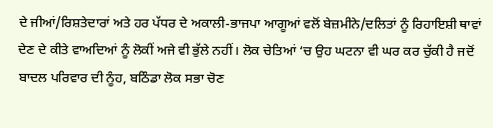ਦੇ ਜੀਆਂ/ਰਿਸ਼ਤੇਦਾਰਾਂ ਅਤੇ ਹਰ ਪੱਧਰ ਦੇ ਅਕਾਲੀ-ਭਾਜਪਾ ਆਗੂਆਂ ਵਲੋਂ ਬੇਜ਼ਮੀਨੇ/ਦਲਿਤਾਂ ਨੂੰ ਰਿਹਾਇਸ਼ੀ ਥਾਵਾਂ ਦੇਣ ਦੇ ਕੀਤੇ ਵਾਅਦਿਆਂ ਨੂੰ ਲੋਕੀਂ ਅਜੇ ਵੀ ਭੁੱਲੇ ਨਹੀਂ। ਲੋਕ ਚੇਤਿਆਂ ‘ਚ ਉਹ ਘਟਨਾ ਵੀ ਘਰ ਕਰ ਚੁੱਕੀ ਹੈ ਜਦੋਂ ਬਾਦਲ ਪਰਿਵਾਰ ਦੀ ਨੂੰਹ, ਬਠਿੰਡਾ ਲੋਕ ਸਭਾ ਚੋਣ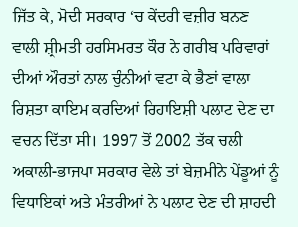ਜਿੱਤ ਕੇ, ਮੋਦੀ ਸਰਕਾਰ ‘ਚ ਕੇਂਦਰੀ ਵਜ਼ੀਰ ਬਨਣ ਵਾਲੀ ਸ਼੍ਰੀਮਤੀ ਹਰਸਿਮਰਤ ਕੌਰ ਨੇ ਗਰੀਬ ਪਰਿਵਾਰਾਂ ਦੀਆਂ ਔਰਤਾਂ ਨਾਲ ਚੁੰਨੀਆਂ ਵਟਾ ਕੇ ਭੈਣਾਂ ਵਾਲਾ ਰਿਸ਼ਤਾ ਕਾਇਮ ਕਰਦਿਆਂ ਰਿਹਾਇਸ਼ੀ ਪਲਾਟ ਦੇਣ ਦਾ ਵਚਨ ਦਿੱਤਾ ਸੀ। 1997 ਤੋਂ 2002 ਤੱਕ ਚਲੀ ਅਕਾਲੀ-ਭਾਜਪਾ ਸਰਕਾਰ ਵੇਲੇ ਤਾਂ ਬੇਜ਼ਮੀਨੇ ਪੇਂਡੂਆਂ ਨੂੰ ਵਿਧਾਇਕਾਂ ਅਤੇ ਮੰਤਰੀਆਂ ਨੇ ਪਲਾਟ ਦੇਣ ਦੀ ਸ਼ਾਹਦੀ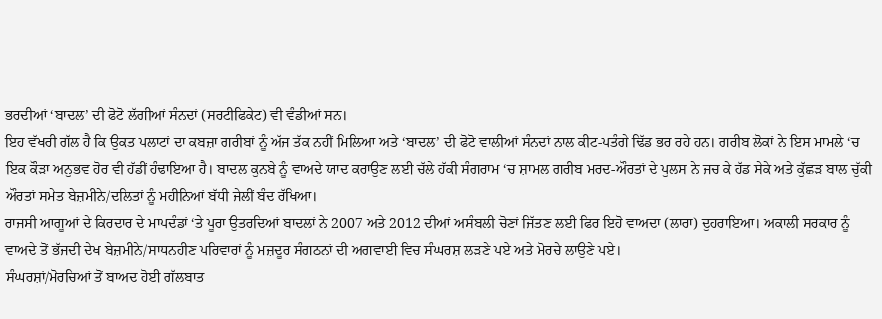ਭਰਦੀਆਂ ‘ਬਾਦਲ’ ਦੀ ਫੋਟੋ ਲੱਗੀਆਂ ਸੰਨਦਾਂ (ਸਰਟੀਫਿਕੇਟ) ਵੀ ਵੰਡੀਆਂ ਸਨ।
ਇਹ ਵੱਖਰੀ ਗੱਲ ਹੈ ਕਿ ਉਕਤ ਪਲਾਟਾਂ ਦਾ ਕਬਜ਼ਾ ਗਰੀਬਾਂ ਨੂੰ ਅੱਜ ਤੱਕ ਨਹੀਂ ਮਿਲਿਆ ਅਤੇ ‘ਬਾਦਲ’ ਦੀ ਫੋਟੋ ਵਾਲੀਆਂ ਸੰਨਦਾਂ ਨਾਲ ਕੀਟ-ਪਤੰਗੇ ਢਿੱਡ ਭਰ ਰਹੇ ਹਨ। ਗਰੀਬ ਲੋਕਾਂ ਨੇ ਇਸ ਮਾਮਲੇ ‘ਚ ਇਕ ਕੌੜਾ ਅਨੁਭਵ ਹੋਰ ਵੀ ਹੱਡੀਂ ਹੰਢਾਇਆ ਹੈ। ਬਾਦਲ ਕੁਨਬੇ ਨੂੰ ਵਾਅਦੇ ਯਾਦ ਕਰਾਉਣ ਲਈ ਚੱਲੇ ਹੱਕੀ ਸੰਗਰਾਮ ‘ਚ ਸ਼ਾਮਲ ਗਰੀਬ ਮਰਦ-ਔਰਤਾਂ ਦੇ ਪੁਲਸ ਨੇ ਜਚ ਕੇ ਹੱਡ ਸੇਕੇ ਅਤੇ ਕੁੱਛੜ ਬਾਲ ਚੁੱਕੀ ਔਰਤਾਂ ਸਮੇਤ ਬੇਜ਼ਮੀਨੇ/ਦਲਿਤਾਂ ਨੂੰ ਮਹੀਨਿਆਂ ਬੱਧੀ ਜੇਲੀਂ ਬੰਦ ਰੱਖਿਆ।
ਰਾਜਸੀ ਆਗੂਆਂ ਦੇ ਕਿਰਦਾਰ ਦੇ ਮਾਪਦੰਡਾਂ ‘ਤੇ ਪੂਰਾ ਉਤਰਦਿਆਂ ਬਾਦਲਾਂ ਨੇ 2007 ਅਤੇ 2012 ਦੀਆਂ ਅਸੰਬਲੀ ਚੋਣਾਂ ਜਿੱਤਣ ਲਈ ਫਿਰ ਇਹੋ ਵਾਅਦਾ (ਲਾਰਾ) ਦੁਹਰਾਇਆ। ਅਕਾਲੀ ਸਰਕਾਰ ਨੂੰ ਵਾਅਦੇ ਤੋਂ ਭੱਜਦੀ ਦੇਖ ਬੇਜ਼ਮੀਨੇ/ਸਾਧਨਹੀਣ ਪਰਿਵਾਰਾਂ ਨੂੰ ਮਜ਼ਦੂਰ ਸੰਗਠਨਾਂ ਦੀ ਅਗਵਾਈ ਵਿਚ ਸੰਘਰਸ਼ ਲੜਣੇ ਪਏ ਅਤੇ ਮੋਰਚੇ ਲਾਉਣੇ ਪਏ।
ਸੰਘਰਸ਼ਾਂ/ਮੋਰਚਿਆਂ ਤੋਂ ਬਾਅਦ ਹੋਈ ਗੱਲਬਾਤ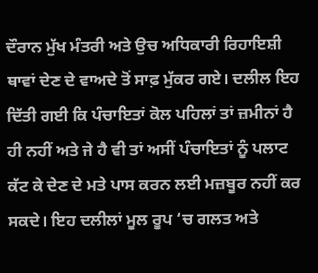ਦੌਰਾਨ ਮੁੱਖ ਮੰਤਰੀ ਅਤੇ ਉਚ ਅਧਿਕਾਰੀ ਰਿਹਾਇਸ਼ੀ ਥਾਵਾਂ ਦੇਣ ਦੇ ਵਾਅਦੇ ਤੋਂ ਸਾਫ਼ ਮੁੱਕਰ ਗਏ। ਦਲੀਲ ਇਹ ਦਿੱਤੀ ਗਈ ਕਿ ਪੰਚਾਇਤਾਂ ਕੋਲ ਪਹਿਲਾਂ ਤਾਂ ਜ਼ਮੀਨਾਂ ਹੈ ਹੀ ਨਹੀਂ ਅਤੇ ਜੇ ਹੈ ਵੀ ਤਾਂ ਅਸੀਂ ਪੰਚਾਇਤਾਂ ਨੂੰ ਪਲਾਟ ਕੱਟ ਕੇ ਦੇਣ ਦੇ ਮਤੇ ਪਾਸ ਕਰਨ ਲਈ ਮਜ਼ਬੂਰ ਨਹੀਂ ਕਰ ਸਕਦੇ। ਇਹ ਦਲੀਲਾਂ ਮੂਲ ਰੂਪ ‘ਚ ਗਲਤ ਅਤੇ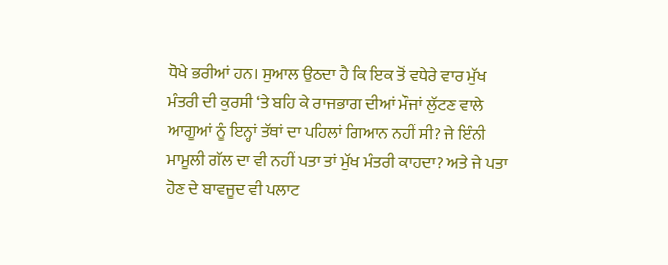ਧੋਖੇ ਭਰੀਆਂ ਹਨ। ਸੁਆਲ ਉਠਦਾ ਹੈ ਕਿ ਇਕ ਤੋਂ ਵਧੇਰੇ ਵਾਰ ਮੁੱਖ ਮੰਤਰੀ ਦੀ ਕੁਰਸੀ ‘ਤੇ ਬਹਿ ਕੇ ਰਾਜਭਾਗ ਦੀਆਂ ਮੌਜਾਂ ਲੁੱਟਣ ਵਾਲੇ ਆਗੂਆਂ ਨੂੰ ਇਨ੍ਹਾਂ ਤੱਥਾਂ ਦਾ ਪਹਿਲਾਂ ਗਿਆਨ ਨਹੀਂ ਸੀ? ਜੇ ਇੰਨੀ ਮਾਮੂਲੀ ਗੱਲ ਦਾ ਵੀ ਨਹੀਂ ਪਤਾ ਤਾਂ ਮੁੱਖ ਮੰਤਰੀ ਕਾਹਦਾ? ਅਤੇ ਜੇ ਪਤਾ ਹੋਣ ਦੇ ਬਾਵਜੂਦ ਵੀ ਪਲਾਟ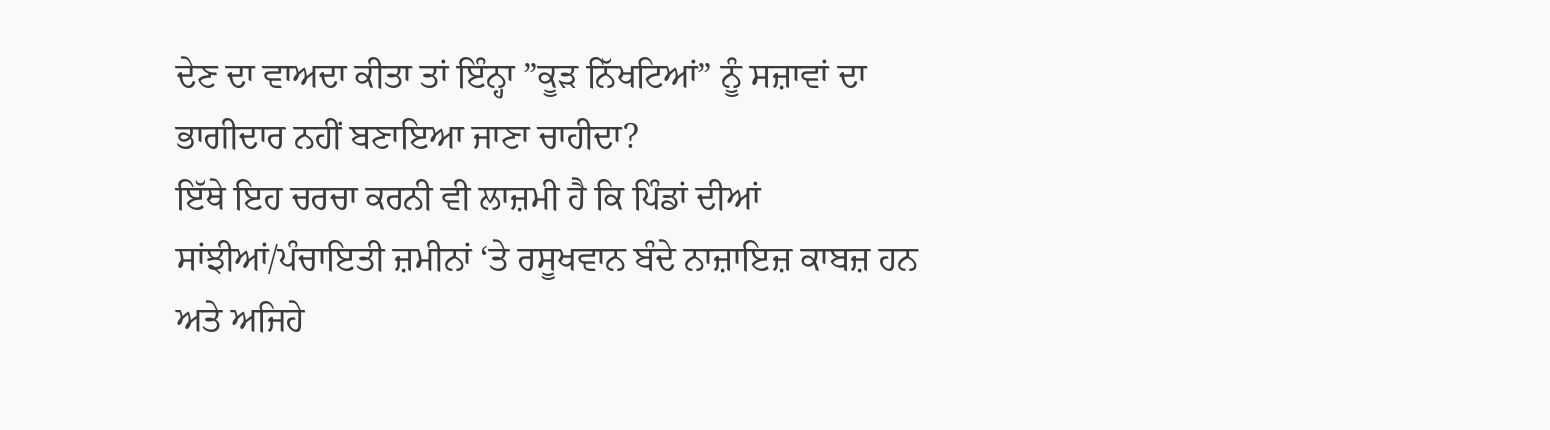ਦੇਣ ਦਾ ਵਾਅਦਾ ਕੀਤਾ ਤਾਂ ਇੰਨ੍ਹਾ ”ਕੂੜ ਨਿੱਖਟਿਆਂ” ਨੂੰ ਸਜ਼ਾਵਾਂ ਦਾ ਭਾਗੀਦਾਰ ਨਹੀਂ ਬਣਾਇਆ ਜਾਣਾ ਚਾਹੀਦਾ?
ਇੱਥੇ ਇਹ ਚਰਚਾ ਕਰਨੀ ਵੀ ਲਾਜ਼ਮੀ ਹੈ ਕਿ ਪਿੰਡਾਂ ਦੀਆਂ ਸਾਂਝੀਆਂ/ਪੰਚਾਇਤੀ ਜ਼ਮੀਨਾਂ ‘ਤੇ ਰਸੂਖਵਾਨ ਬੰਦੇ ਨਾਜ਼ਾਇਜ਼ ਕਾਬਜ਼ ਹਨ ਅਤੇ ਅਜਿਹੇ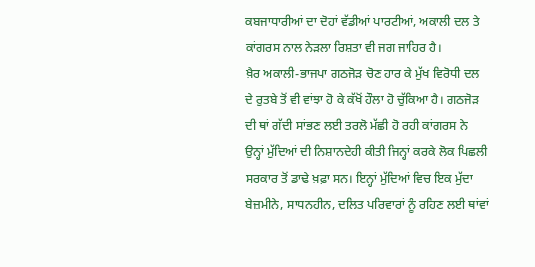ਕਬਜਾਧਾਰੀਆਂ ਦਾ ਦੋਹਾਂ ਵੱਡੀਆਂ ਪਾਰਟੀਆਂ, ਅਕਾਲੀ ਦਲ ਤੇ ਕਾਂਗਰਸ ਨਾਲ ਨੇੜਲਾ ਰਿਸ਼ਤਾ ਵੀ ਜਗ ਜਾਹਿਰ ਹੈ।
ਖ਼ੈਰ ਅਕਾਲੀ-ਭਾਜਪਾ ਗਠਜੋੜ ਚੋਣ ਹਾਰ ਕੇ ਮੁੱਖ ਵਿਰੋਧੀ ਦਲ ਦੇ ਰੁਤਬੇ ਤੋਂ ਵੀ ਵਾਂਝਾ ਹੋ ਕੇ ਕੱਖੋਂ ਹੌਲਾ ਹੋ ਚੁੱਕਿਆ ਹੈ। ਗਠਜੋੜ ਦੀ ਥਾਂ ਗੱਦੀ ਸਾਂਭਣ ਲਈ ਤਰਲੋ ਮੱਛੀ ਹੋ ਰਹੀ ਕਾਂਗਰਸ ਨੇ ਉਨ੍ਹਾਂ ਮੁੱਦਿਆਂ ਦੀ ਨਿਸ਼ਾਨਦੇਹੀ ਕੀਤੀ ਜਿਨ੍ਹਾਂ ਕਰਕੇ ਲੋਕ ਪਿਛਲੀ ਸਰਕਾਰ ਤੋਂ ਡਾਢੇ ਖ਼ਫ਼ਾ ਸਨ। ਇਨ੍ਹਾਂ ਮੁੱਦਿਆਂ ਵਿਚ ਇਕ ਮੁੱਦਾ ਬੇਜ਼ਮੀਨੇ, ਸਾਧਨਹੀਨ, ਦਲਿਤ ਪਰਿਵਾਰਾਂ ਨੂੰ ਰਹਿਣ ਲਈ ਥਾਂਵਾਂ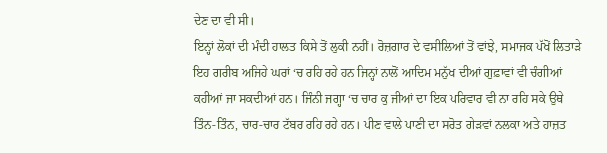ਦੇਣ ਦਾ ਵੀ ਸੀ।
ਇਨ੍ਹਾਂ ਲੋਕਾਂ ਦੀ ਮੰਦੀ ਹਾਲਤ ਕਿਸੇ ਤੋਂ ਲੁਕੀ ਨਹੀਂ। ਰੋਜ਼ਗਾਰ ਦੇ ਵਸੀਲਿਆਂ ਤੋਂ ਵਾਂਝੇ, ਸਮਾਜਕ ਪੱਖੋਂ ਲਿਤਾੜੇ ਇਹ ਗਰੀਬ ਅਜਿਹੇ ਘਰਾਂ ‘ਚ ਰਹਿ ਰਹੇ ਹਨ ਜਿਨ੍ਹਾਂ ਨਾਲੋਂ ਆਦਿਮ ਮਨੁੱਖ ਦੀਆਂ ਗੁਫ਼ਾਵਾਂ ਵੀ ਚੰਗੀਆਂ ਕਹੀਆਂ ਜਾ ਸਕਦੀਆਂ ਹਨ। ਜਿੰਨੀ ਜਗ੍ਹਾ ‘ਚ ਚਾਰ ਕੁ ਜੀਆਂ ਦਾ ਇਕ ਪਰਿਵਾਰ ਵੀ ਨਾ ਰਹਿ ਸਕੇ ਉਥੇ ਤਿੰਨ-ਤਿੰਨ, ਚਾਰ-ਚਾਰ ਟੱਬਰ ਰਹਿ ਰਹੇ ਹਨ। ਪੀਣ ਵਾਲੇ ਪਾਣੀ ਦਾ ਸਰੋਤ ਗੇੜਵਾਂ ਨਲਕਾ ਅਤੇ ਹਾਜ਼ਤ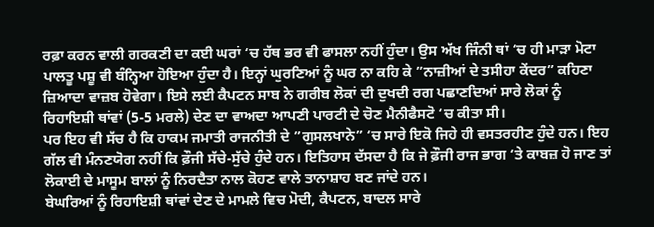ਰਫ਼ਾ ਕਰਨ ਵਾਲੀ ਗਰਕਣੀ ਦਾ ਕਈ ਘਰਾਂ ‘ਚ ਹੱਥ ਭਰ ਵੀ ਫਾਸਲਾ ਨਹੀਂ ਹੁੰਦਾ। ਉਸ ਅੱਖ ਜਿੰਨੀ ਥਾਂ ‘ਚ ਹੀ ਮਾੜਾ ਮੋਟਾ ਪਾਲਤੂ ਪਸ਼ੂ ਵੀ ਬੰਨ੍ਹਿਆ ਹੋਇਆ ਹੁੰਦਾ ਹੈ। ਇਨ੍ਹਾਂ ਘੁਰਣਿਆਂ ਨੂੰ ਘਰ ਨਾ ਕਹਿ ਕੇ ”ਨਾਜ਼ੀਆਂ ਦੇ ਤਸੀਹਾ ਕੇਂਦਰ” ਕਹਿਣਾ ਜ਼ਿਆਦਾ ਵਾਜ਼ਬ ਹੋਵੇਗਾ। ਇਸੇ ਲਈ ਕੈਪਟਨ ਸਾਬ ਨੇ ਗਰੀਬ ਲੋਕਾਂ ਦੀ ਦੁਖਦੀ ਰਗ ਪਛਾਣਦਿਆਂ ਸਾਰੇ ਲੋਕਾਂ ਨੂੰ ਰਿਹਾਇਸ਼ੀ ਥਾਂਵਾਂ (5-5 ਮਰਲੇ) ਦੇਣ ਦਾ ਵਾਅਦਾ ਆਪਣੀ ਪਾਰਟੀ ਦੇ ਚੋਣ ਮੈਨੀਫੈਸਟੋ ‘ਚ ਕੀਤਾ ਸੀ।
ਪਰ ਇਹ ਵੀ ਸੱਚ ਹੈ ਕਿ ਹਾਕਮ ਜਮਾਤੀ ਰਾਜਨੀਤੀ ਦੇ ”ਗੁਸਲਖਾਨੇ” ‘ਚ ਸਾਰੇ ਇਕੋ ਜਿਹੇ ਹੀ ਵਸਤਰਹੀਣ ਹੁੰਦੇ ਹਨ। ਇਹ ਗੱਲ ਵੀ ਮੰਨਣਯੋਗ ਨਹੀਂ ਕਿ ਫ਼ੌਜੀ ਸੱਚੇ-ਸੁੱਚੇ ਹੁੰਦੇ ਹਨ। ਇਤਿਹਾਸ ਦੱਸਦਾ ਹੈ ਕਿ ਜੇ ਫ਼ੌਜੀ ਰਾਜ ਭਾਗ ‘ਤੇ ਕਾਬਜ਼ ਹੋ ਜਾਣ ਤਾਂ ਲੋਕਾਈ ਦੇ ਮਾਸੂਮ ਬਾਲਾਂ ਨੂੰ ਨਿਰਦੈਤਾ ਨਾਲ ਕੋਹਣ ਵਾਲੇ ਤਾਨਾਸ਼ਾਹ ਬਣ ਜਾਂਦੇ ਹਨ।
ਬੇਘਰਿਆਂ ਨੂੰ ਰਿਹਾਇਸ਼ੀ ਥਾਂਵਾਂ ਦੇਣ ਦੇ ਮਾਮਲੇ ਵਿਚ ਮੋਦੀ, ਕੈਪਟਨ, ਬਾਦਲ ਸਾਰੇ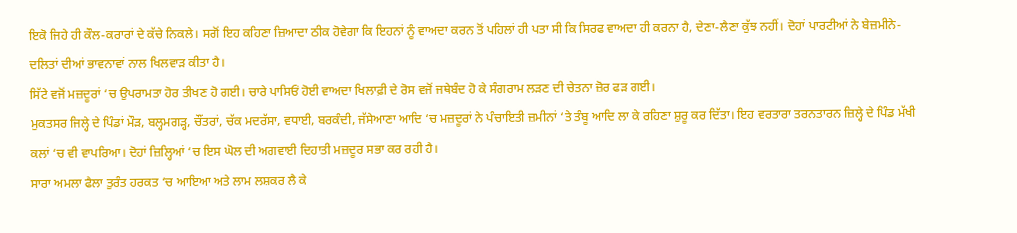ਇਕੋ ਜਿਹੇ ਹੀ ਕੌਲ-ਕਰਾਰਾਂ ਦੇ ਕੱਚੇ ਨਿਕਲੇ। ਸਗੋਂ ਇਹ ਕਹਿਣਾ ਜ਼ਿਆਦਾ ਠੀਕ ਹੋਵੇਗਾ ਕਿ ਇਹਨਾਂ ਨੂੰ ਵਾਅਦਾ ਕਰਨ ਤੋਂ ਪਹਿਲਾਂ ਹੀ ਪਤਾ ਸੀ ਕਿ ਸਿਰਫ ਵਾਅਦਾ ਹੀ ਕਰਨਾ ਹੈ, ਦੇਣਾ-ਲੈਣਾ ਕੁੱਝ ਨਹੀਂ। ਦੋਹਾਂ ਪਾਰਟੀਆਂ ਨੇ ਬੇਜ਼ਮੀਨੇ-ਦਲਿਤਾਂ ਦੀਆਂ ਭਾਵਨਾਵਾਂ ਨਾਲ ਖਿਲਵਾੜ ਕੀਤਾ ਹੈ।
ਸਿੱਟੇ ਵਜੋਂ ਮਜ਼ਦੂਰਾਂ ‘ਚ ਉਪਰਾਮਤਾ ਹੋਰ ਤੀਖਣ ਹੋ ਗਈ। ਚਾਰੇ ਪਾਸਿਓਂ ਹੋਈ ਵਾਅਦਾ ਖਿਲਾਫ਼ੀ ਦੇ ਰੋਸ ਵਜੋਂ ਜਥੇਬੰਦ ਹੋ ਕੇ ਸੰਗਰਾਮ ਲੜਣ ਦੀ ਚੇਤਨਾ ਜ਼ੋਰ ਫੜ ਗਈ।
ਮੁਕਤਸਰ ਜਿਲ੍ਹੇ ਦੇ ਪਿੰਡਾਂ ਮੌੜ, ਬਲ੍ਹਮਗੜ੍ਹ, ਚੌਂਤਰਾਂ, ਚੱਕ ਮਦਰੱਸਾ, ਵਧਾਈ, ਬਰਕੰਦੀ, ਜੱਸੇਆਣਾ ਆਦਿ ‘ਚ ਮਜ਼ਦੂਰਾਂ ਨੇ ਪੰਚਾਇਤੀ ਜ਼ਮੀਨਾਂ ‘ਤੇ ਤੰਬੂ ਆਦਿ ਲਾ ਕੇ ਰਹਿਣਾ ਸ਼ੁਰੂ ਕਰ ਦਿੱਤਾ। ਇਹ ਵਰਤਾਰਾ ਤਰਨਤਾਰਨ ਜ਼ਿਲ੍ਹੇ ਦੇ ਪਿੰਡ ਮੱਖੀ ਕਲਾਂ ‘ਚ ਵੀ ਵਾਪਰਿਆ। ਦੋਹਾਂ ਜ਼ਿਲ੍ਹਿਆਂ ‘ਚ ਇਸ ਘੋਲ ਦੀ ਅਗਵਾਈ ਦਿਹਾਤੀ ਮਜ਼ਦੂਰ ਸਭਾ ਕਰ ਰਹੀ ਹੈ।
ਸਾਰਾ ਅਮਲਾ ਫੈਲਾ ਤੁਰੰਤ ਹਰਕਤ ‘ਚ ਆਇਆ ਅਤੇ ਲਾਮ ਲਸ਼ਕਰ ਲੈ ਕੇ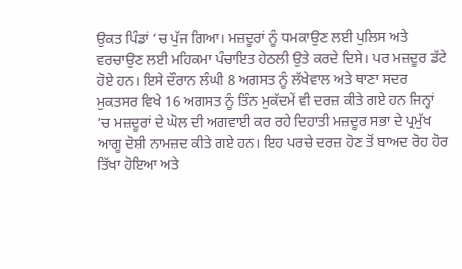ਉਕਤ ਪਿੰਡਾਂ ‘ਚ ਪੁੱਜ ਗਿਆ। ਮਜ਼ਦੂਰਾਂ ਨੂੰ ਧਮਕਾਉਣ ਲਈ ਪੁਲਿਸ ਅਤੇ ਵਰਚਾਉਣ ਲਈ ਮਹਿਕਮਾ ਪੰਚਾਇਤ ਹੇਠਲੀ ਉਤੇ ਕਰਦੇ ਦਿਸੇ। ਪਰ ਮਜ਼ਦੂਰ ਡੱਟੇ ਹੋਏ ਹਨ। ਇਸੇ ਦੌਰਾਨ ਲੰਘੀ 8 ਅਗਸਤ ਨੂੰ ਲੱਖੇਵਾਲ ਅਤੇ ਥਾਣਾ ਸਦਰ ਮੁਕਤਸਰ ਵਿਖੇ 16 ਅਗਸਤ ਨੂੰ ਤਿੰਨ ਮੁਕੱਦਮੇਂ ਵੀ ਦਰਜ਼ ਕੀਤੇ ਗਏ ਹਨ ਜਿਨ੍ਹਾਂ ‘ਚ ਮਜ਼ਦੂਰਾਂ ਦੇ ਘੋਲ ਦੀ ਅਗਵਾਈ ਕਰ ਰਹੇ ਦਿਹਾਤੀ ਮਜ਼ਦੂਰ ਸਭਾ ਦੇ ਪ੍ਰਮੁੱਖ ਆਗੂ ਦੋਸ਼ੀ ਨਾਮਜ਼ਦ ਕੀਤੇ ਗਏ ਹਨ। ਇਹ ਪਰਚੇ ਦਰਜ਼ ਹੋਣ ਤੋਂ ਬਾਅਦ ਰੋਹ ਹੋਰ ਤਿੱਖਾ ਹੋਇਆ ਅਤੇ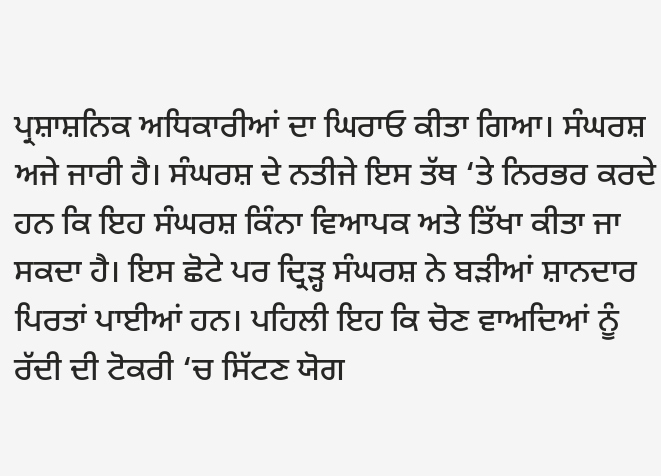ਪ੍ਰਸ਼ਾਸ਼ਨਿਕ ਅਧਿਕਾਰੀਆਂ ਦਾ ਘਿਰਾਓ ਕੀਤਾ ਗਿਆ। ਸੰਘਰਸ਼ ਅਜੇ ਜਾਰੀ ਹੈ। ਸੰਘਰਸ਼ ਦੇ ਨਤੀਜੇ ਇਸ ਤੱਥ ‘ਤੇ ਨਿਰਭਰ ਕਰਦੇ ਹਨ ਕਿ ਇਹ ਸੰਘਰਸ਼ ਕਿੰਨਾ ਵਿਆਪਕ ਅਤੇ ਤਿੱਖਾ ਕੀਤਾ ਜਾ ਸਕਦਾ ਹੈ। ਇਸ ਛੋਟੇ ਪਰ ਦ੍ਰਿੜ੍ਹ ਸੰਘਰਸ਼ ਨੇ ਬੜੀਆਂ ਸ਼ਾਨਦਾਰ ਪਿਰਤਾਂ ਪਾਈਆਂ ਹਨ। ਪਹਿਲੀ ਇਹ ਕਿ ਚੋਣ ਵਾਅਦਿਆਂ ਨੂੰ ਰੱਦੀ ਦੀ ਟੋਕਰੀ ‘ਚ ਸਿੱਟਣ ਯੋਗ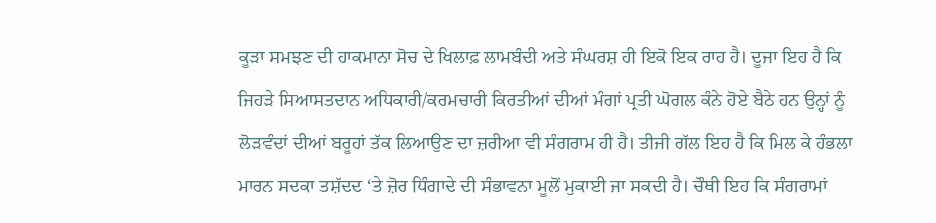ਕੂੜਾ ਸਮਝਣ ਦੀ ਹਾਕਮਾਨਾ ਸੋਚ ਦੇ ਖਿਲਾਫ਼ ਲਾਮਬੰਦੀ ਅਤੇ ਸੰਘਰਸ਼ ਹੀ ਇਕੋ ਇਕ ਰਾਹ ਹੈ। ਦੂਜਾ ਇਹ ਹੈ ਕਿ ਜਿਹੜੇ ਸਿਆਸਤਦਾਨ ਅਧਿਕਾਰੀ/ਕਰਮਚਾਰੀ ਕਿਰਤੀਆਂ ਦੀਆਂ ਮੰਗਾਂ ਪ੍ਰਤੀ ਘੋਗਲ ਕੰਨੇ ਹੋਏ ਬੈਠੇ ਹਨ ਉਨ੍ਹਾਂ ਨੂੰ ਲੋੜਵੰਦਾਂ ਦੀਆਂ ਬਰੂਹਾਂ ਤੱਕ ਲਿਆਉਣ ਦਾ ਜ਼ਰੀਆ ਵੀ ਸੰਗਰਾਮ ਹੀ ਹੈ। ਤੀਜੀ ਗੱਲ ਇਹ ਹੈ ਕਿ ਮਿਲ ਕੇ ਹੰਭਲਾ ਮਾਰਨ ਸਦਕਾ ਤਸ਼ੱਦਦ ‘ਤੇ ਜ਼ੋਰ ਧਿੰਗਾਦੇ ਦੀ ਸੰਭਾਵਨਾ ਮੂਲੋਂ ਮੁਕਾਈ ਜਾ ਸਕਦੀ ਹੈ। ਚੌਥੀ ਇਹ ਕਿ ਸੰਗਰਾਮਾਂ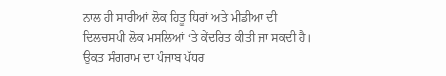ਨਾਲ ਹੀ ਸਾਰੀਆਂ ਲੋਕ ਹਿਤੂ ਧਿਰਾਂ ਅਤੇ ਮੀਡੀਆ ਦੀ ਦਿਲਚਸਪੀ ਲੋਕ ਮਸਲਿਆਂ ‘ਤੇ ਕੇਂਦਰਿਤ ਕੀਤੀ ਜਾ ਸਕਦੀ ਹੈ।
ਉਕਤ ਸੰਗਰਾਮ ਦਾ ਪੰਜਾਬ ਪੱਧਰ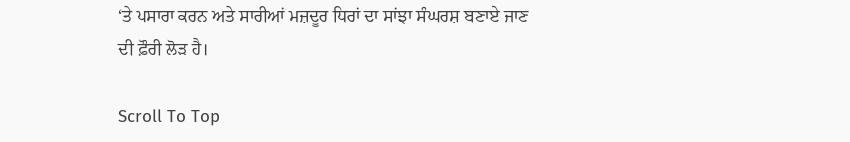‘ਤੇ ਪਸਾਰਾ ਕਰਨ ਅਤੇ ਸਾਰੀਆਂ ਮਜ਼ਦੂਰ ਧਿਰਾਂ ਦਾ ਸਾਂਝਾ ਸੰਘਰਸ਼ ਬਣਾਏ ਜਾਣ ਦੀ ਫ਼ੌਰੀ ਲੋੜ ਹੈ।

Scroll To Top